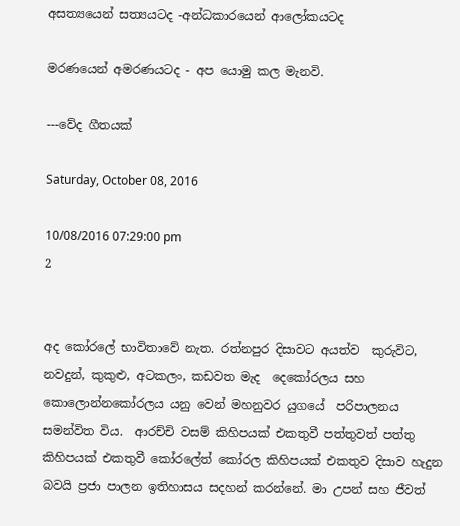අසත්‍යයෙන් සත්‍යයටද -අන්ධකාරයෙන් ආලෝකයටද

මරණයෙන් අමරණයටද - අප යොමු කල මැනවි.

---වේද ගීතයක්

Saturday, October 08, 2016

10/08/2016 07:29:00 pm
2


අද කෝරලේ භාවිතාවේ නැත. රත්නපුර දිසාවට අයත්ව  කුරුවිට,  නවදුන්, කුකුළු, අටකලං, කඩවත මැද  දෙකෝරලය සහ කොලොන්නකෝරලය යනු වෙන් මහනුවර යුගයේ  පරිපාලනය සමන්විත විය.  ආරච්චි වසම් කිහිපයක් එකතුවී පත්තුවත් පත්තු කිහිපයක් එකතුවී කෝරලේත් කෝරල කිහිපයක් එකතුව දිසාව හැදුන බවයි ප්‍රජා පාලන ඉතිහාසය සදහන් කරන්නේ. මා උපන් සහ ජීවත්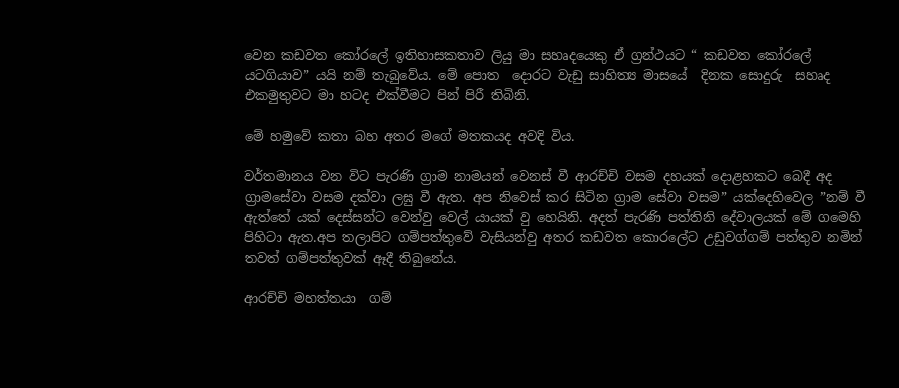වෙන කඩවත කෝරලේ ඉතිහාසකතාව ලියු මා සහෘදයෙකු ඒ ග්‍රන්ථයට “ කඩවත කෝරලේ යටගියාව” යයි නම් තැබුවේය. මේ පොත  දොරට වැඩු සාහිත්‍ය මාසයේ  දිනක සොදුරු  සහෘද එකමුතුවට මා හටද එක්වීමට පින් පිරී තිබිනි.

මේ හමුවේ කතා බහ අතර මගේ මතකයද අවදි විය.

වර්තමානය වන විට පැරණි ග්‍රාම නාමයන් වෙනස් වී ආරච්චි වසම දහයක් දොළහකට බෙදී අද ග්‍රාමසේවා වසම දක්වා ලඝු වී ඇත. අප නිවෙස් කර සිටින ග්‍රාම සේවා වසම” යක්දෙහිවෙල ”නම් වී ඇත්තේ යක් දෙස්සන්ට වෙන්වු වෙල් යායක් වු හෙයිනි. අදත් පැරණි පත්තිනි දේවාලයක් මේ ගමෙහි පිහිටා ඇත.අප තලාපිට ගම්පත්තුවේ වැසියන්වු අතර කඩවත කොරලේට උඩුවග්ගම් පත්තුව නමින් තවත් ගම්පත්තුවක් ඈදී තිබුනේය.

ආරච්චි මහත්තයා  ගම්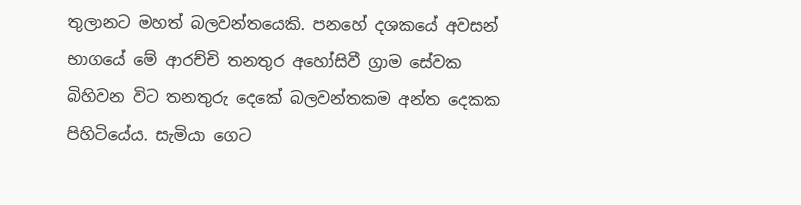තුලානට මහත් බලවන්තයෙකි. පනහේ දශකයේ අවසන් භාගයේ මේ ආරච්චි තනතුර අහෝසිවී ග්‍රාම සේවක බිහිවන විට තනතුරු දෙකේ බලවන්තකම අන්ත දෙකක පිහිටියේය. සැමියා ගෙට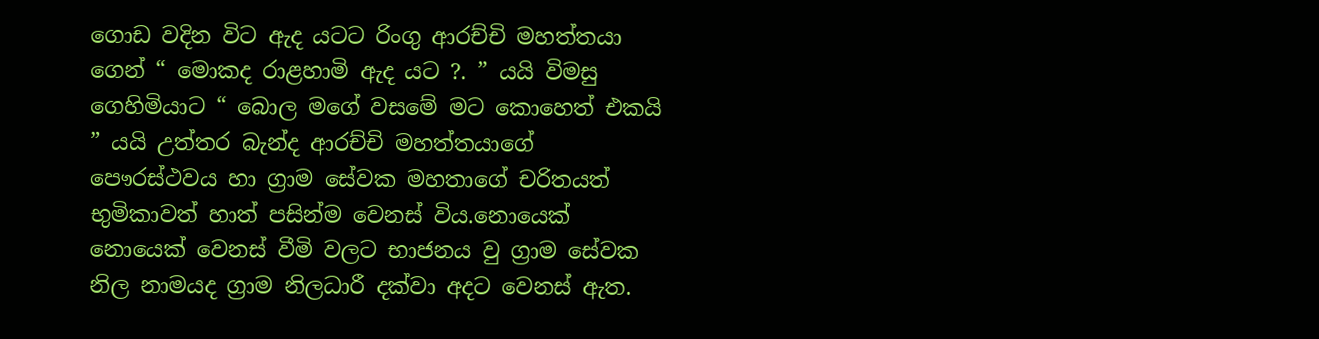ගොඩ වදින විට ඇද යටට රිංගු ආරච්චි මහත්තයා ගෙන් “ මොකද රාළහාමි ඇද යට ?. ” යයි විමසු ගෙහිමියාට “ බොල මගේ වසමේ මට කොහෙත් එකයි ” යයි උත්තර බැන්ද ආරච්චි මහත්තයාගේ පෞරස්ථවය හා ග්‍රාම සේවක මහතාගේ චරිතයත් භුමිකාවත් හාත් පසින්ම වෙනස් විය.නොයෙක් නොයෙක් වෙනස් වීමි වලට භාජනය වු ග්‍රාම සේවක නිල නාමයද ග්‍රාම නිලධාරී දක්වා අදට වෙනස් ඇත.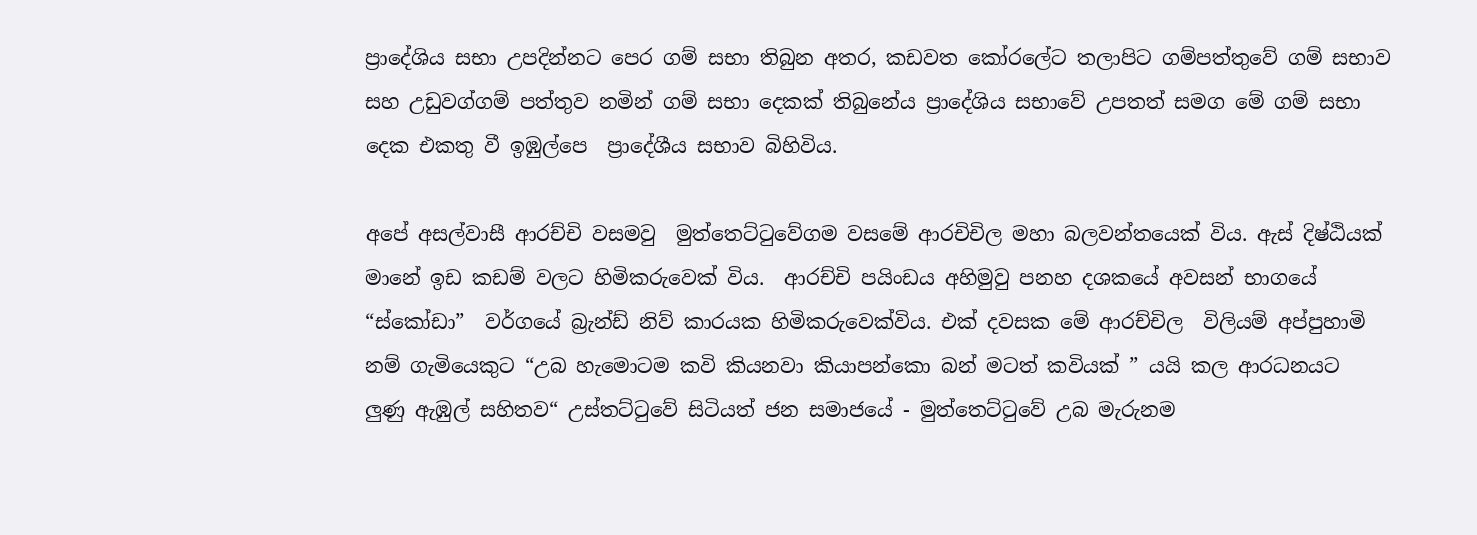ප්‍රාදේශිය සභා උපදින්නට පෙර ගම් සභා තිබුන අතර, කඩවත කෝරලේට තලාපිට ගම්පත්තුවේ ගම් සභාව සහ උඩුවග්ගම් පත්තුව නමින් ගම් සභා දෙකක් තිබුනේය ප්‍රාදේශිය සභාවේ උපතත් සමග මේ ගම් සභා දෙක එකතු වී ඉඹුල්පෙ  ප්‍රාදේශීය සභාව බිහිවිය.

අපේ අසල්වාසී ආරච්චි වසමවු  මුත්තෙට්ටුවේගම වසමේ ආරචිචිල මහා බලවන්තයෙක් විය. ඇස් දිෂ්ඨියක් මානේ ඉඩ කඩම් වලට හිමිකරුවෙක් විය.  ආරච්චි පයිංඩය අහිමුවු පනහ දශකයේ අවසන් භාගයේ “ස්කෝඩා”  වර්ගයේ බ්‍රැන්ඩ් නිව් කාරයක හිමිකරුවෙක්විය. එක් දවසක මේ ආරච්චිල  විලියම් අප්පුහාමි නම් ගැමියෙකුට “උබ හැමොටම කවි කියනවා කියාපන්කො බන් මටත් කවියක් ” යයි කල ආරධනයට  ලුණු ඇඹුල් සහිතව“ උස්තට්ටුවේ සිටියත් ජන සමාජයේ - මුත්තෙට්ටුවේ උබ මැරුනම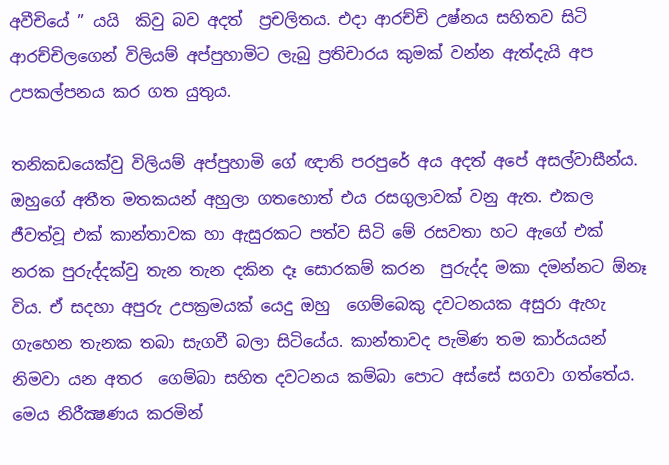අවීචියේ ” යයි  කිවු බව අදත්  ප්‍රචලිතය. එදා ආරච්චි උෂ්නය සහිතව සිටි ආරච්චිලගෙන් විලියම් අප්පුහාමිට ලැබු ප්‍රතිචාරය කුමක් වන්න ඇත්දැයි අප උපකල්පනය කර ගත යුතුය.

තනිකඩයෙක්වු විලියම් අප්පුහාමි ගේ ඥාති පරපුරේ අය අදත් අපේ අසල්වාසීන්ය. ඔහුගේ අතීත මතකයන් අහුලා ගතහොත් එය රසගුලාවක් වනු ඇත. එකල ජීවත්වූ එක් කාන්තාවක හා ඇසුරකට පත්ව සිටි මේ රසවතා හට ඇගේ එක් නරක පුරුද්දක්වු තැන තැන දකින දෑ සොරකම් කරන  පුරුද්ද මකා දමන්නට ඕනෑ විය. ඒ සදහා අපුරු උපක්‍රමයක් යෙදු ඔහු  ගෙම්බෙකු දවටනයක අසුරා ඇහැ ගැහෙන තැනක තබා සැගවී බලා සිටියේය. කාන්තාවද පැමිණ තම කාර්යයන් නිමවා යන අතර  ගෙම්බා සහිත දවටනය කම්බා පොට අස්සේ සගවා ගත්තේය. මෙය නිරීක්‍ෂණය කරමින්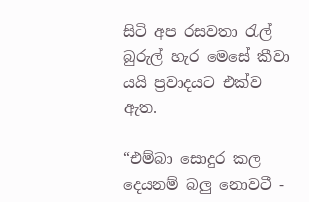සිටි අප රසවතා රැල් බුරුල් හැර මෙසේ කීවා යයි ප්‍රවාදයට එක්ව ඇත.

“එම්බා සොදුර කල දෙයනම් බලු නොවටී -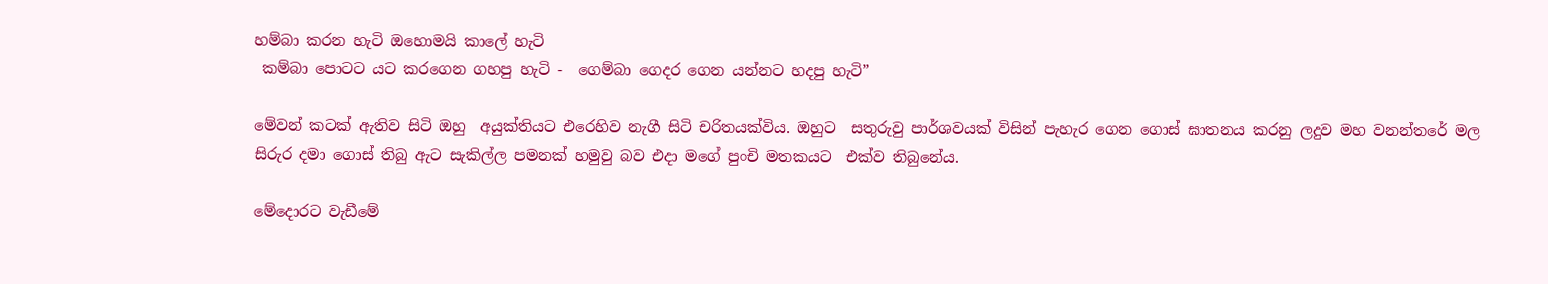හම්බා කරන හැටි ඔහොමයි කාලේ හැටි
 කම්බා පොටට යට කරගෙන ගහපු හැටි -  ගෙම්බා ගෙදර ගෙන යන්නට හදපු හැටි”

මේවන් කටක් ඇතිව සිටි ඔහු  අයුක්තියට එරෙහිව නැගී සිටි චරිතයක්විය. ඔහුට  සතුරුවු පාර්ශවයක් විසින් පැහැර ගෙන ගොස් ඝාතනය කරනු ලදුව මහ වනන්තරේ මල සිරුර දමා ගොස් තිබු ඇට සැකිල්ල පමනක් හමුවු බව එදා මගේ පුංචි මතකයට  එක්ව තිබුනේය.

මේදොරට වැඩීමේ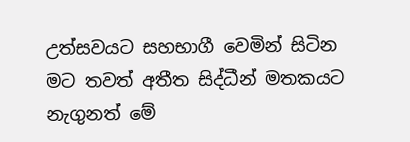උත්සවයට සහභාගී වෙමින් සිටින මට තවත් අතීත සිද්ධීන් මතකයට නැගුනත් මේ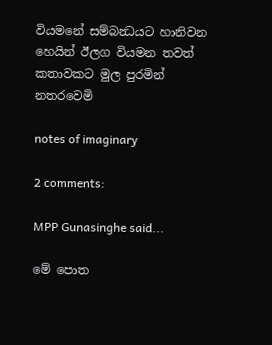වියමනේ සම්බන්‍ධයට හානිවන හෙයින් ඊලග වියමන තවත් කතාවකට මුල පුරමින්  නතරවෙමි

notes of imaginary

2 comments:

MPP Gunasinghe said...

මේ පොත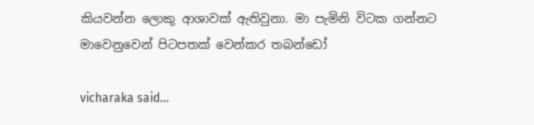කියවන්න ලොකු ආශාවක් ඇතිවුනා. මා පැමිනි විටක ගන්නට මාවෙනුවෙන් පිටපතක් වෙන්කර තබන්ඩෝ

vicharaka said...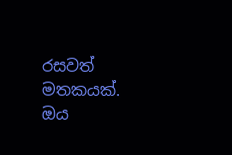රසවත් මතකයක්. ඔය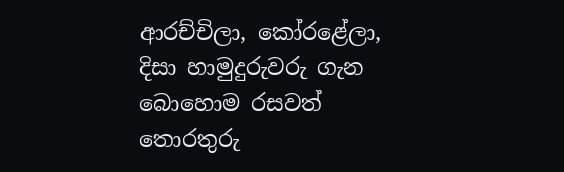ආරච්චිලා, කෝරළේලා, දිසා හාමුදුරුවරු ගැන බොහොම රසවත් තොරතුරු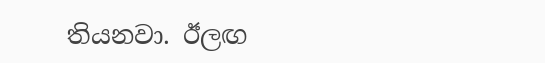තියනවා. ඊලඟ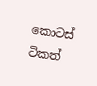කොටස් ටිකත්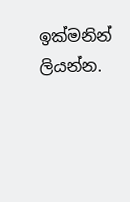ඉක්මනින් ලියන්න.